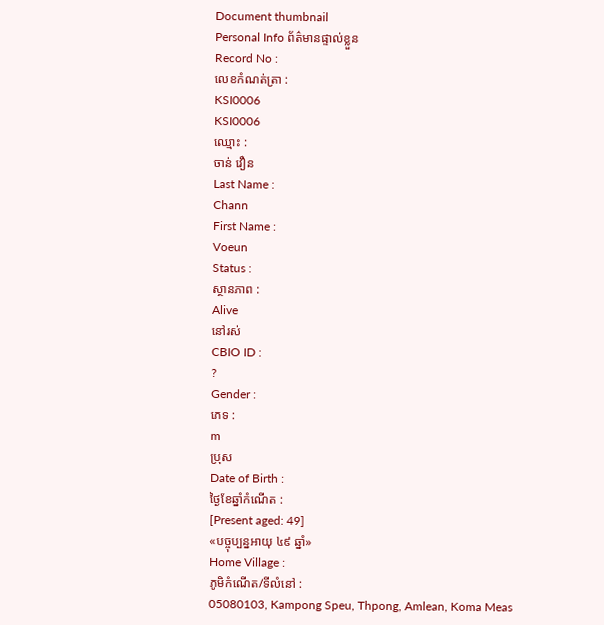Document thumbnail
Personal Info ព័ត៌មានផ្ទាល់ខ្លួន
Record No :
លេខកំណត់ត្រា :
KSI0006
KSI0006
ឈ្មោះ :
ចាន់ វឿន
Last Name :
Chann
First Name :
Voeun
Status :
ស្ថានភាព :
Alive
នៅរស់
CBIO ID :
?
Gender :
ភេទ :
m
ប្រុស
Date of Birth :
ថ្ងៃខែឆ្នាំកំណើត :
[Present aged: 49]
«បច្ចុប្បន្នអាយុ ៤៩ ឆ្នាំ»
Home Village :
ភូមិកំណើត/ទីលំនៅ :
05080103, Kampong Speu, Thpong, Amlean, Koma Meas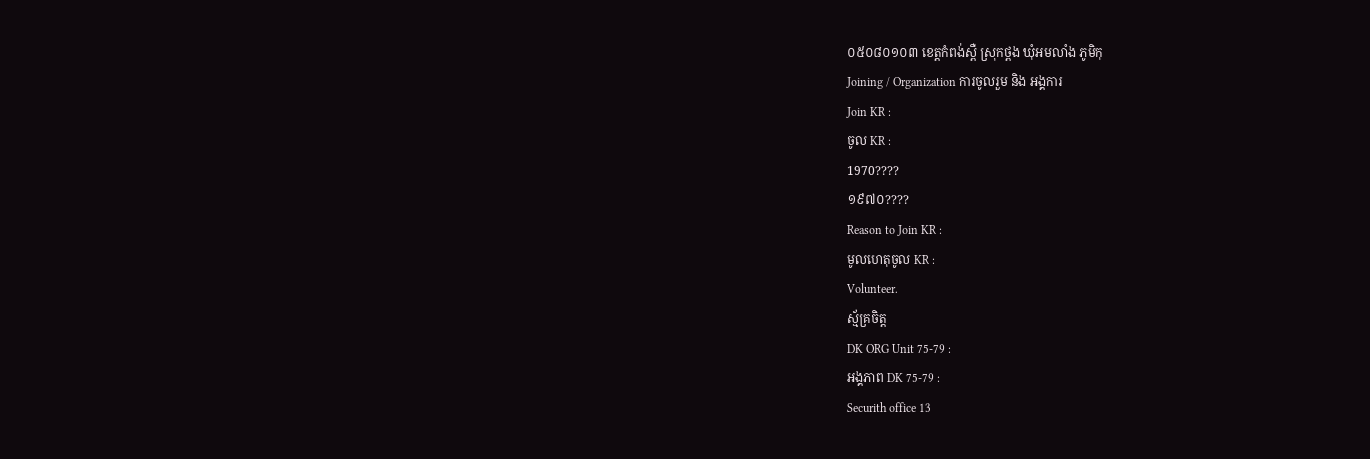០៥០៨០១០៣ ខេត្ដកំពង់ស្ពឺ ស្រុកថ្ពង ឃុំអមលាំង ភូមិកុ
Joining / Organization ការចូលរួម និង អង្គការ
Join KR :
ចូល KR :
1970????
១៩៧០????
Reason to Join KR :
មូលហេតុចូល KR :
Volunteer.
ស្ម័គ្រចិត្ដ
DK ORG Unit 75-79 :
អង្គភាព DK 75-79 :
Securith office 13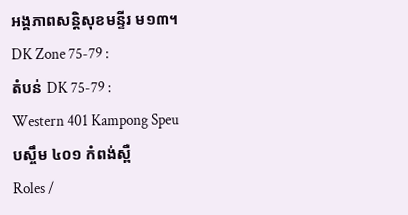អង្គភាពសន្ដិសុខមន្ទីរ ម១៣។
DK Zone 75-79 :
តំបន់ DK 75-79 :
Western 401 Kampong Speu
បស្ចឹម ៤០១ កំពង់ស្ពឺ
Roles /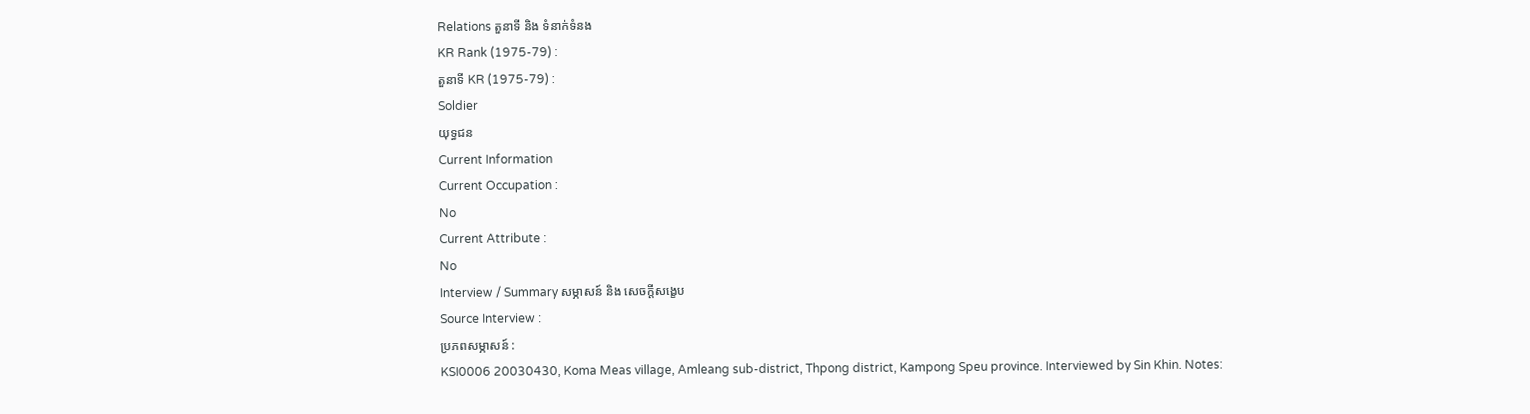Relations តួនាទី និង ទំនាក់ទំនង
KR Rank (1975-79) :
តួនាទី KR (1975-79) :
Soldier
យុទ្ធជន
Current Information
Current Occupation :
No
Current Attribute :
No
Interview / Summary សម្ភាសន៍ និង សេចក្ដីសង្ខេប
Source Interview :
ប្រភពសម្ភាសន៍ :
KSI0006 20030430, Koma Meas village, Amleang sub-district, Thpong district, Kampong Speu province. Interviewed by Sin Khin. Notes: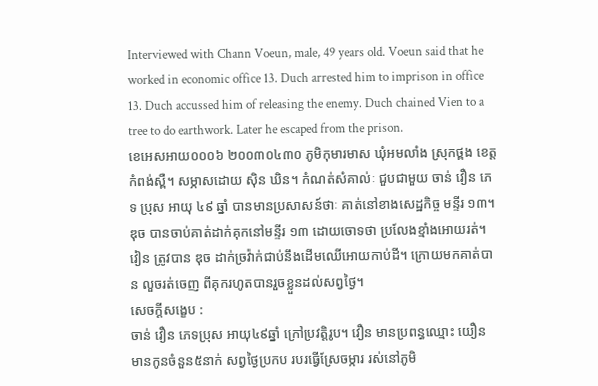Interviewed with Chann Voeun, male, 49 years old. Voeun said that he worked in economic office 13. Duch arrested him to imprison in office 13. Duch accussed him of releasing the enemy. Duch chained Vien to a tree to do earthwork. Later he escaped from the prison.
ខេអេសអាយ០០០៦ ២០០៣០៤៣០ ភូមិកុមារមាស ឃុំអមលាំង ស្រុកថ្ពង ខេត្តកំពង់ស្ពឺ។ សម្ភាសដោយ ស៊ិន ឃិន។ កំណត់សំគាល់ៈ ជួបជាមួយ ចាន់ វឿន ភេទ ប្រុស អាយុ ៤៩ ឆ្នាំ បានមានប្រសាសន៍ថាៈ គាត់នៅខាងសេដ្ឋកិច្ច មន្ទីរ ១៣។ ឌុច បានចាប់គាត់ដាក់គុកនៅមន្ទីរ ១៣ ដោយចោទថា ប្រលែងខ្មាំងអោយរត់។ វៀន ត្រូវបាន ឌុច ដាក់ច្រវ៉ាក់ជាប់នឹងដើមឈើអោយកាប់ដី។ ក្រោយមកគាត់បាន លួចរត់ចេញ ពីគុករហូតបានរួចខ្លួនដល់សព្វថៃ្ង។
សេចក្ដីសង្ខេប :
ចាន់ វឿន ភេទប្រុស អាយុ៤៩ឆ្នាំ ក្រៅប្រវត្ដិរូប។ វឿន មានប្រពន្ធឈ្មោះ យឿន មានកូនចំនួន៥នាក់ សព្វថៃ្ងប្រកប របរធ្វើស្រែចម្ការ រស់នៅភូមិ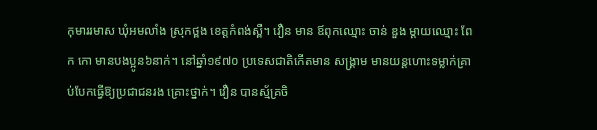កុមាររមាស ឃុំអមលាំង ស្រុកថ្ពង ខេត្ដកំពង់ស្ពឺ។ វឿន មាន ឪពុកឈ្មោះ ចាន់ ឌួង ម្ដាយឈ្មោះ ពែក កោ មានបងប្អូន៦នាក់។ នៅឆ្នាំ១៩៧០ ប្រទេសជាតិកើតមាន សង្គ្រាម មានយន្ដហោះទម្លាក់គ្រាប់បែកធ្វើឱ្យប្រជាជនរង គ្រោះថ្នាក់។ វឿន បានស្ម័គ្រចិ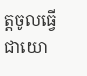ត្ដចូលធ្វើជាយោ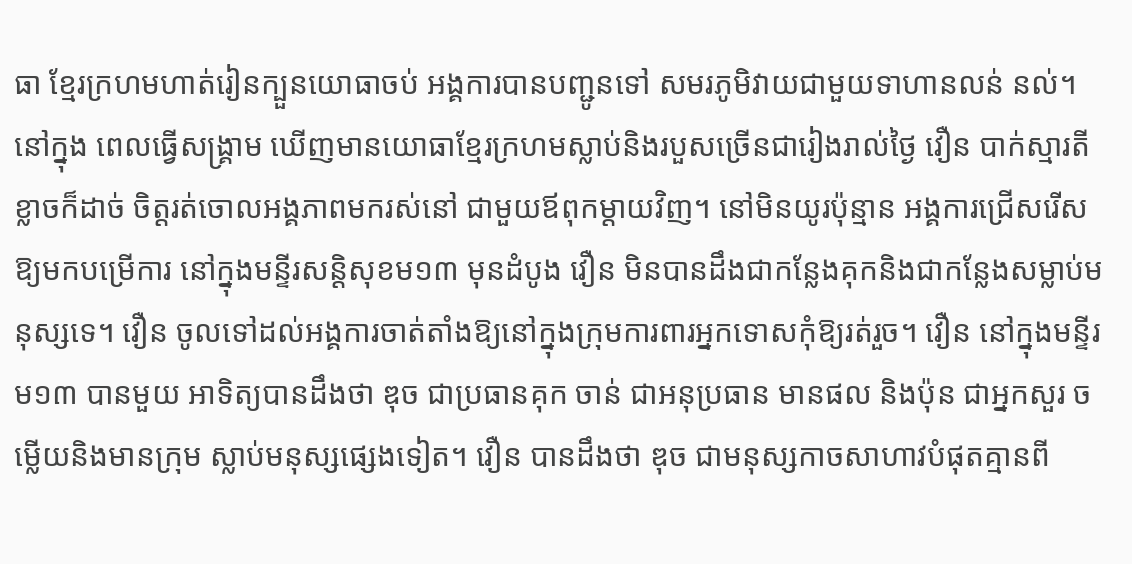ធា ខែ្មរក្រហមហាត់រៀនក្បួនយោធាចប់ អង្គការបានបញ្ជូនទៅ សមរភូមិវាយជាមួយទាហានលន់ នល់។ នៅក្នុង ពេលធ្វើសង្គ្រាម ឃើញមានយោធាខែ្មរក្រហមស្លាប់និងរបួសច្រើនជារៀងរាល់ថៃ្ង វឿន បាក់ស្មារតីខ្លាចក៏ដាច់ ចិត្ដរត់ចោលអង្គភាពមករស់នៅ ជាមួយឪពុកម្ដាយវិញ។ នៅមិនយូរប៉ុន្មាន អង្គការជ្រើសរើស ឱ្យមកបម្រើការ នៅក្នុងមន្ទីរសន្ដិសុខម១៣ មុនដំបូង វឿន មិនបានដឹងជាកនែ្លងគុកនិងជាកនែ្លងសម្លាប់មនុស្សទេ។ វឿន ចូលទៅដល់អង្គការចាត់តាំងឱ្យនៅក្នុងក្រុមការពារអ្នកទោសកុំឱ្យរត់រួច។ វឿន នៅក្នុងមន្ទីរម១៣ បានមួយ អាទិត្យបានដឹងថា ឌុច ជាប្រធានគុក ចាន់ ជាអនុប្រធាន មានផល និងប៉ុន ជាអ្នកសួរ ចម្លើយនិងមានក្រុម ស្លាប់មនុស្សផេ្សងទៀត។ វឿន បានដឹងថា ឌុច ជាមនុស្សកាចសាហាវបំផុតគ្មានពី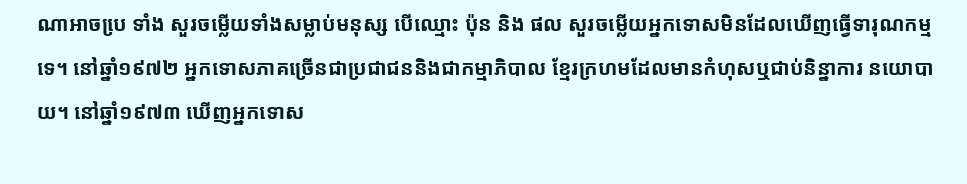ណាអាចបេ្រ ទាំង សួរចម្លើយទាំងសម្លាប់មនុស្ស បើឈ្មោះ ប៉ុន និង ផល សួរចម្លើយអ្នកទោសមិនដែលឃើញធ្វើទារុណកម្មទេ។ នៅឆ្នាំ១៩៧២ អ្នកទោសភាគច្រើនជាប្រជាជននិងជាកម្មាភិបាល ខែ្មរក្រហមដែលមានកំហុសឬជាប់និន្នាការ នយោបាយ។ នៅឆ្នាំ១៩៧៣ ឃើញអ្នកទោស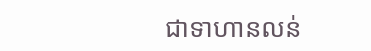ជាទាហានលន់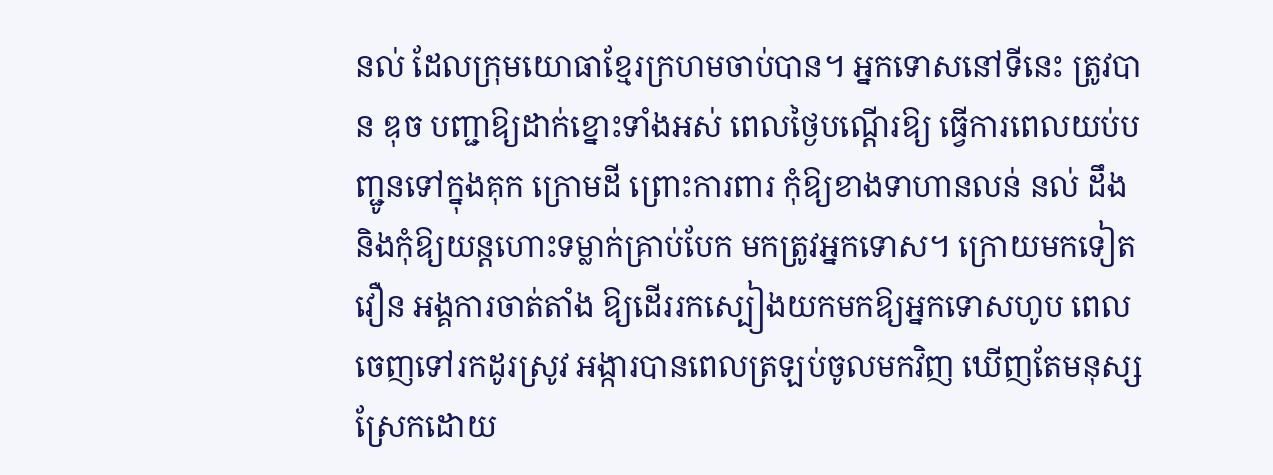នល់ ដែលក្រុមយោធាខែ្មរក្រហមចាប់បាន។ អ្នកទោសនៅទីនេះ ត្រូវបាន ឌុច បញ្ជាឱ្យដាក់ខ្នោះទាំងអស់ ពេលថៃ្ងបណ្ដើរឱ្យ ធ្វើការពេលយប់បញ្ជូនទៅក្នុងគុក ក្រោមដី ព្រោះការពារ កុំឱ្យខាងទាហានលន់ នល់ ដឹង និងកុំឱ្យយន្ដហោះទម្លាក់គ្រាប់បែក មកត្រូវអ្នកទោស។ ក្រោយមកទៀត វឿន អង្គការចាត់តាំង ឱ្យដើររកស្បៀងយកមកឱ្យអ្នកទោសហូប ពេលចេញទៅរកដូរស្រូវ អង្ការបានពេលត្រឡប់ចូលមកវិញ ឃើញតែមនុស្សស្រែកដោយ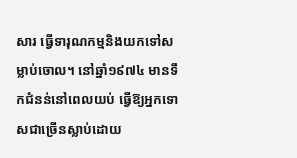សារ ធ្វើទារុណកម្មនិងយកទៅសម្លាប់ចោល។ នៅឆ្នាំ១៩៧៤ មានទឹកជំនន់នៅពេលយប់ ធ្វើឱ្យអ្នកទោសជាច្រើនស្លាប់ដោយ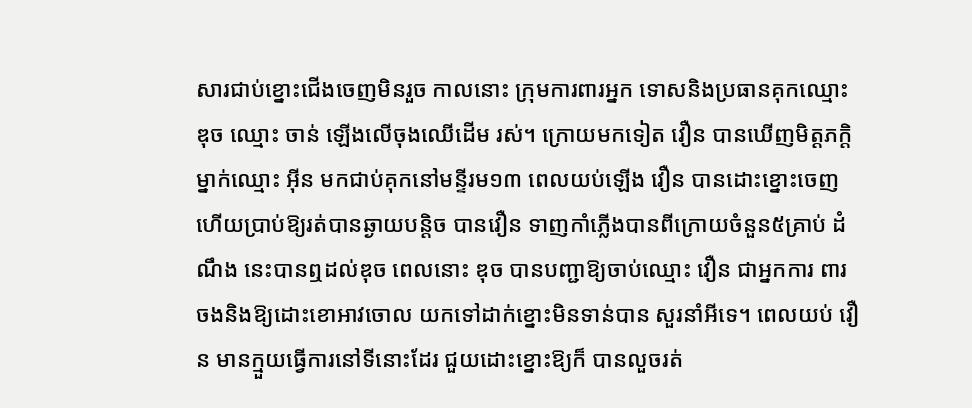សារជាប់ខ្នោះជើងចេញមិនរួច កាលនោះ ក្រុមការពារអ្នក ទោសនិងប្រធានគុកឈ្មោះ ឌុច ឈ្មោះ ចាន់ ឡើងលើចុងឈើដើម រស់។ ក្រោយមកទៀត វឿន បានឃើញមិត្ដភក្ដិម្នាក់ឈ្មោះ អ៊ីន មកជាប់គុកនៅមន្ទីរម១៣ ពេលយប់ឡើង វឿន បានដោះខ្នោះចេញហើយប្រាប់ឱ្យរត់បានឆ្ងាយបន្ដិច បានវឿន ទាញកាំភ្លើងបានពីក្រោយចំនួន៥គ្រាប់ ដំណឹង នេះបានឮដល់ឌុច ពេលនោះ ឌុច បានបញ្ជាឱ្យចាប់ឈ្មោះ វឿន ជាអ្នកការ ពារចងនិងឱ្យដោះខោអាវចោល យកទៅដាក់ខ្នោះមិនទាន់បាន សួរនាំអីទេ។ ពេលយប់ វឿន មានក្មួយធ្វើការនៅទីនោះដែរ ជួយដោះខ្នោះឱ្យក៏ បានលួចរត់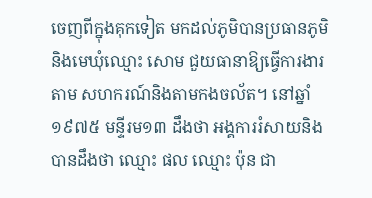ចេញពីក្នុងគុកទៀត មកដល់ភូមិបានប្រធានភូមិនិងមេឃុំឈ្មោះ សោម ជួយធានាឱ្យធ្វើការងារតាម សហករណ៍និងតាមកងចល័ត។ នៅឆ្នាំ១៩៧៥ មន្ទីរម១៣ ដឹងថា អង្គការរំសាយនិងបានដឹងថា ឈ្មោះ ផល ឈ្មោះ ប៉ុន ជា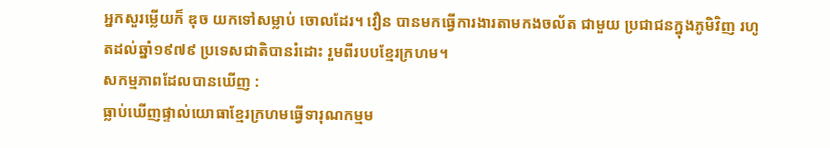អ្នកសួរម្លើយក៏ ឌុច យកទៅសម្លាប់ ចោលដែរ។ វឿន បានមកធ្វើការងារតាមកងចល័ត ជាមួយ ប្រជាជនក្នុងភូមិវិញ រហូតដល់ឆ្នាំ១៩៧៩ ប្រទេសជាតិបានរំដោះ រួមពីរបបខែ្មរក្រហម។
សកម្មភាពដែលបានឃើញ :
ធ្លាប់ឃើញផ្ទាល់យោធាខែ្មរក្រហមធ្វើទារុណកម្មម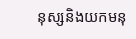នុស្សនិងយកមនុ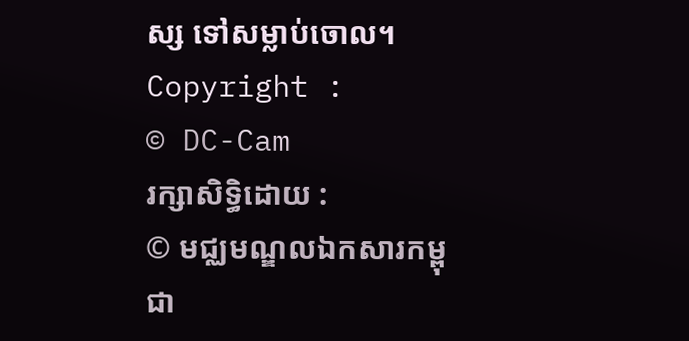ស្ស ទៅសម្លាប់ចោល។
Copyright :
© DC-Cam
រក្សាសិទ្ធិដោយ :
© មជ្ឈមណ្ឌលឯកសារកម្ពុជា